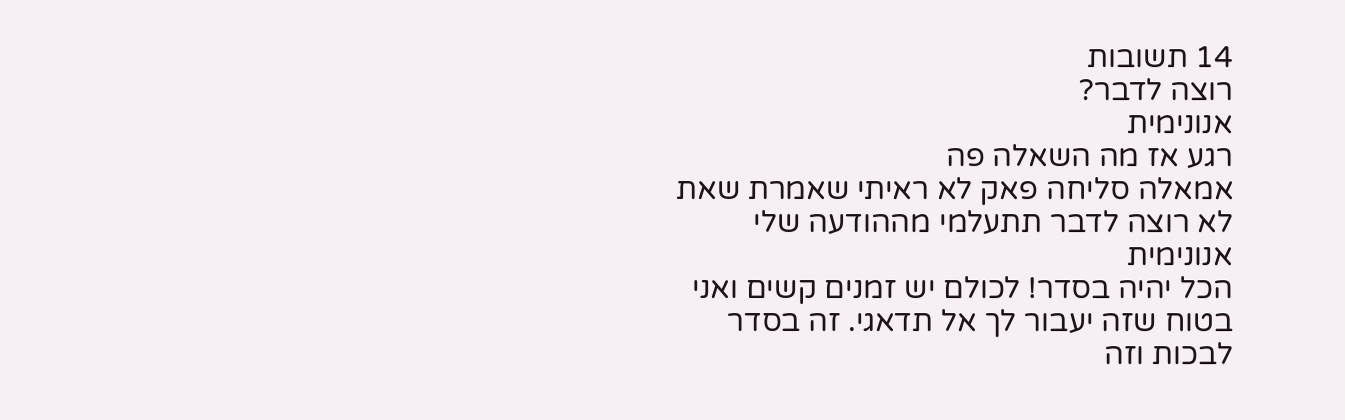14 תשובות
רוצה לדבר?
אנונימית
רגע אז מה השאלה פה
אמאלה סליחה פאק לא ראיתי שאמרת שאת לא רוצה לדבר תתעלמי מההודעה שלי
אנונימית
הכל יהיה בסדר! לכולם יש זמנים קשים ואני בטוח שזה יעבור לך אל תדאגי. זה בסדר לבכות וזה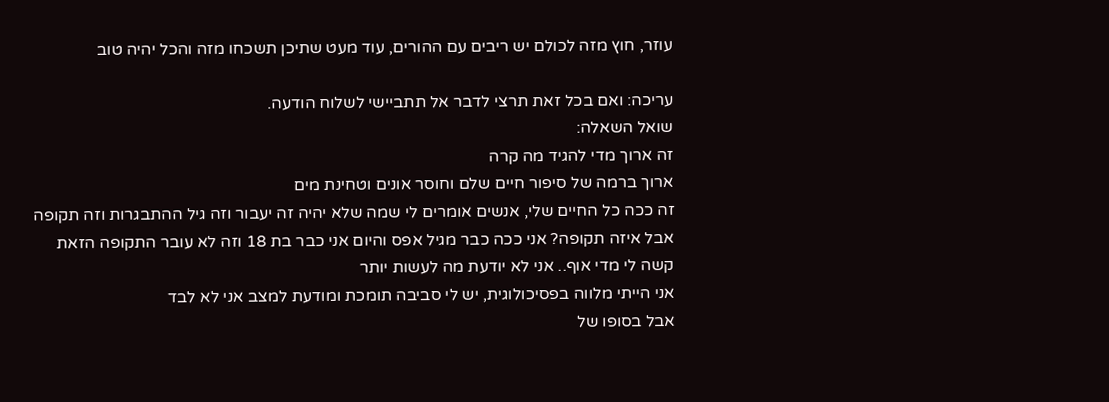עוזר, חוץ מזה לכולם יש ריבים עם ההורים, עוד מעט שתיכן תשכחו מזה והכל יהיה טוב

עריכה: ואם בכל זאת תרצי לדבר אל תתביישי לשלוח הודעה.
שואל השאלה:
זה ארוך מדי להגיד מה קרה
ארוך ברמה של סיפור חיים שלם וחוסר אונים וטחינת מים
זה ככה כל החיים שלי, אנשים אומרים לי שמה שלא יהיה זה יעבור וזה גיל ההתבגרות וזה תקופה
אבל איזה תקופה? אני ככה כבר מגיל אפס והיום אני כבר בת 18 וזה לא עובר התקופה הזאת
קשה לי מדי אוף.. אני לא יודעת מה לעשות יותר
אני הייתי מלווה בפסיכולוגית, יש לי סביבה תומכת ומודעת למצב אני לא לבד
אבל בסופו של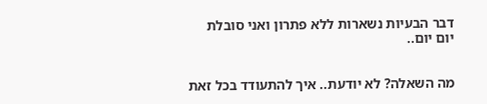דבר הבעיות נשארות ללא פתרון ואני סובלת יום יום..


מה השאלה? לא יודעת.. איך להתעודד בכל זאת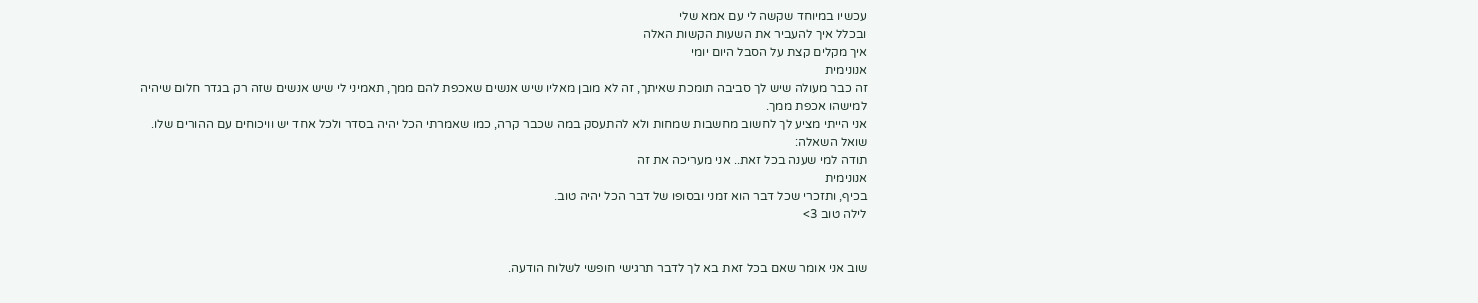עכשיו במיוחד שקשה לי עם אמא שלי
ובכלל איך להעביר את השעות הקשות האלה
איך מקלים קצת על הסבל היום יומי
אנונימית
זה כבר מעולה שיש לך סביבה תומכת שאיתך, זה לא מובן מאליו שיש אנשים שאכפת להם ממך, תאמיני לי שיש אנשים שזה רק בגדר חלום שיהיה למישהו אכפת ממך.
אני הייתי מציע לך לחשוב מחשבות שמחות ולא להתעסק במה שכבר קרה, כמו שאמרתי הכל יהיה בסדר ולכל אחד יש וויכוחים עם ההורים שלו.
שואל השאלה:
תודה למי שענה בכל זאת.. אני מעריכה את זה
אנונימית
בכיף, ותזכרי שכל דבר הוא זמני ובסופו של דבר הכל יהיה טוב.
לילה טוב 3>


שוב אני אומר שאם בכל זאת בא לך לדבר תרגישי חופשי לשלוח הודעה.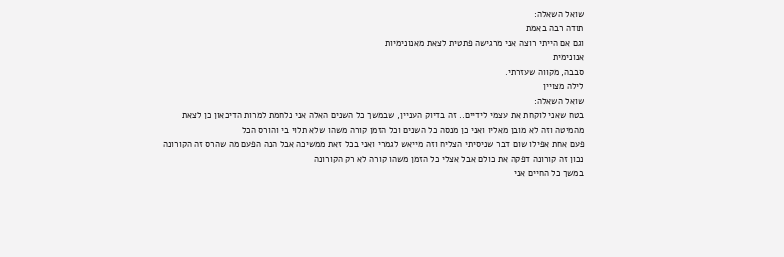שואל השאלה:
תודה רבה באמת
וגם אם הייתי רוצה אני מרגישה פתטית לצאת מאנונימיות
אנונימית
סבבה, מקווה שעזרתי.
לילה מצויין
שואל השאלה:
בטח שאני לוקחת את עצמי לידיים.. זה בדיוק העניין, שבמשך כל השנים האלה אני נלחמת למרות הדיכאון כן לצאת מהמיטה וזה לא מובן מאליו ואני כן מנסה כל השנים וכל הזמן קורה משהו שלא תלוי בי והורס הכל
פעם אחת אפילו שום דבר שניסיתי הצליח וזה מייאש לגמרי ואני בכל זאת ממשיכה אבל הנה הפעם מה שהרס זה הקורונה
נכון זה קורונה דפקה את כולם אבל אצלי כל הזמן משהו קורה לא רק הקורונה
במשך כל החיים אני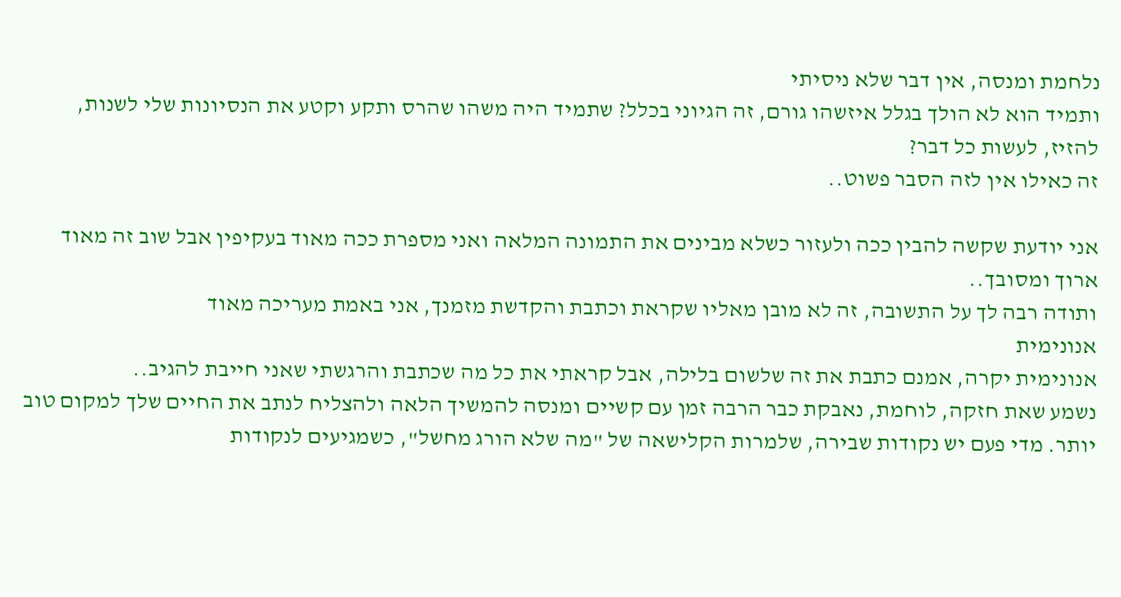נלחמת ומנסה, אין דבר שלא ניסיתי
ותמיד הוא לא הולך בגלל איזשהו גורם, זה הגיוני בכלל? שתמיד היה משהו שהרס ותקע וקטע את הנסיונות שלי לשנות, להזיז, לעשות כל דבר?
זה כאילו אין לזה הסבר פשוט..

אני יודעת שקשה להבין ככה ולעזור כשלא מבינים את התמונה המלאה ואני מספרת ככה מאוד בעקיפין אבל שוב זה מאוד ארוך ומסובך..
ותודה רבה לך על התשובה, זה לא מובן מאליו שקראת וכתבת והקדשת מזמנך, אני באמת מעריכה מאוד
אנונימית
אנונימית יקרה, אמנם כתבת את זה שלשום בלילה, אבל קראתי את כל מה שכתבת והרגשתי שאני חייבת להגיב..
נשמע שאת חזקה, לוחמת, נאבקת כבר הרבה זמן עם קשיים ומנסה להמשיך הלאה ולהצליח לנתב את החיים שלך למקום טוב יותר. מדי פעם יש נקודות שבירה, שלמרות הקלישאה של "מה שלא הורג מחשל", כשמגיעים לנקודות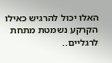האלו יכול להרגיש כאילו הקרקע נשמטת מתחת לרגליים..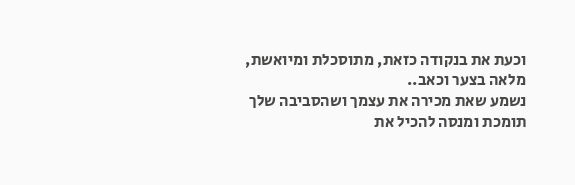וכעת את בנקודה כזאת, מתוסכלת ומיואשת, מלאה בצער וכאב..
נשמע שאת מכירה את עצמך ושהסביבה שלך תומכת ומנסה להכיל את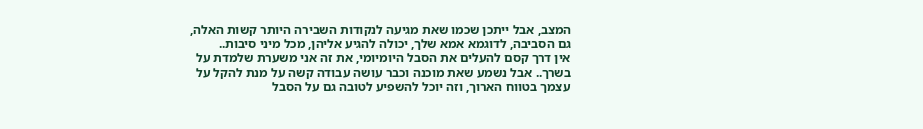המצב, אבל ייתכן שכמו שאת מגיעה לנקודות השבירה היותר קשות האלה, גם הסביבה, לדוגמא אמא שלך, יכולה להגיע אליהן, מכל מיני סיבות..
אין דרך קסם להעלים את הסבל היומיומי, את זה אני משערת שלמדת על בשרך.. אבל נשמע שאת מוכנה וכבר עושה עבודה קשה על מנת להקל על עצמך בטווח הארוך, וזה יוכל להשפיע לטובה גם על הסבל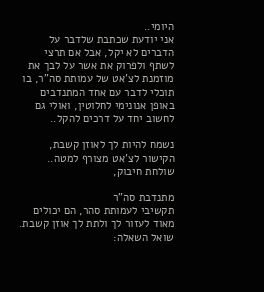היומי..
אני יודעת שכתבת שלדבר על הדברים לא יקל, אבל אם תרצי לשתף ולפרוק את אשר על לבך את מוזמנת לצ'אט של עמותת סה"ר, בו תוכלי לדבר עם אחד המתנדבים באופן אנונימי לחלוטין, ואולי גם לחשוב יחד על דרכים להקל..

נשמח להיות לך לאוזן קשבת, הקישור לצ'אט מצורף למטה..
שולחת חיבוק,

מתנדבת סה"ר
תקשיבי לעמותת סהר, הם יכולים מאוד לעזור לך ולתת לך אוזן קשבת.
שואל השאלה: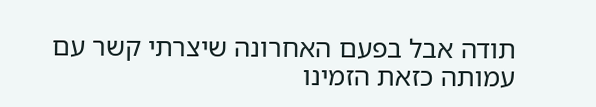תודה אבל בפעם האחרונה שיצרתי קשר עם עמותה כזאת הזמינו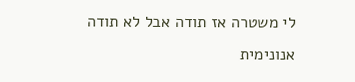לי משטרה אז תודה אבל לא תודה
אנונימית